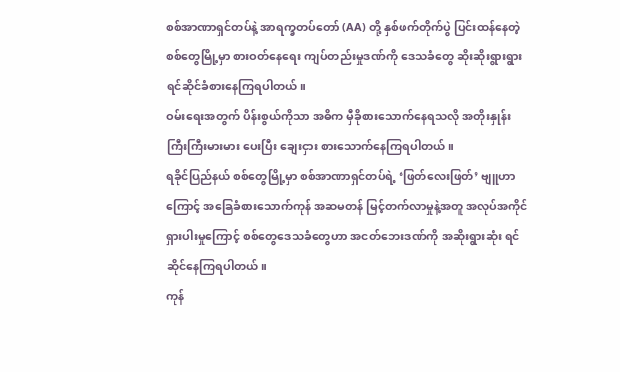စစ်အာဏာရှင်တပ်နဲ့ အာရက္ခတပ်တော် (AA) တို့ နှစ်ဖက်တိုက်ပွဲ ပြင်းထန်နေတဲ့ စစ်တွေမြို့မှာ စားဝတ်နေရေး ကျပ်တည်းမှုဒဏ်ကို ဒေသခံတွေ ဆိုးဆိုးရွားရွား ရင်ဆိုင်ခံစားနေကြရပါတယ်။
ဝမ်းရေးအတွက် ပိန်းစွယ်ကိုသာ အဓိက မှီခိုစားသောက်နေရသလို အတိုးနှုန်းကြီးကြီးမားမား ပေးပြီး ချေးငှား စားသောက်နေကြရပါတယ်။
ရခိုင်ပြည်နယ် စစ်တွေမြို့မှာ စစ်အာဏာရှင်တပ်ရဲ့ ‘ဖြတ်လေးဖြတ်’ ဗျူဟာကြောင့် အခြေခံစားသောက်ကုန် အဆမတန် မြင့်တက်လာမှုနဲ့အတူ အလုပ်အကိုင် ရှားပါးမှုကြောင့် စစ်တွေဒေသခံတွေဟာ အငတ်ဘေးဒဏ်ကို အဆိုးရွားဆုံး ရင်ဆိုင်နေကြရပါတယ်။
ကုန်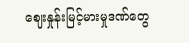ဈေးနှုန်းမြင့်မားမှုဒဏ်တွေ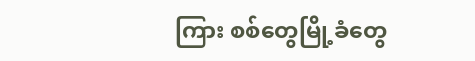ကြား စစ်တွေမြို့ခံတွေ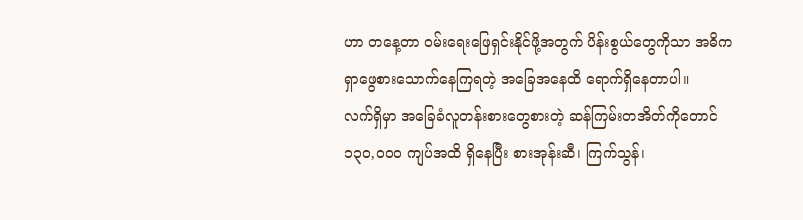ဟာ တနေ့တာ ဝမ်းရေးဖြေရှင်းနိုင်ဖို့အတွက် ပိန်းစွယ်တွေကိုသာ အဓိက ရှာဖွေစားသောက်နေကြရတဲ့ အခြေအနေထိ ရောက်ရှိနေတာပါ။
လက်ရှိမှာ အခြေခံလူတန်းစားတွေစားတဲ့ ဆန်ကြမ်းတအိတ်ကိုတောင် ၁၃၀,၀၀၀ ကျပ်အထိ ရှိနေပြီး စားအုန်းဆီ၊ ကြက်သွန်၊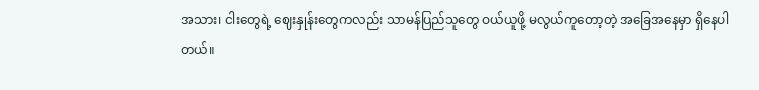အသား၊ ငါးတွေရဲ့ ဈေးနှုန်းတွေကလည်း သာမန်ပြည်သူတွေ ဝယ်ယူဖို့ မလွယ်ကူတော့တဲ့ အခြေအနေမှာ ရှိနေပါတယ်။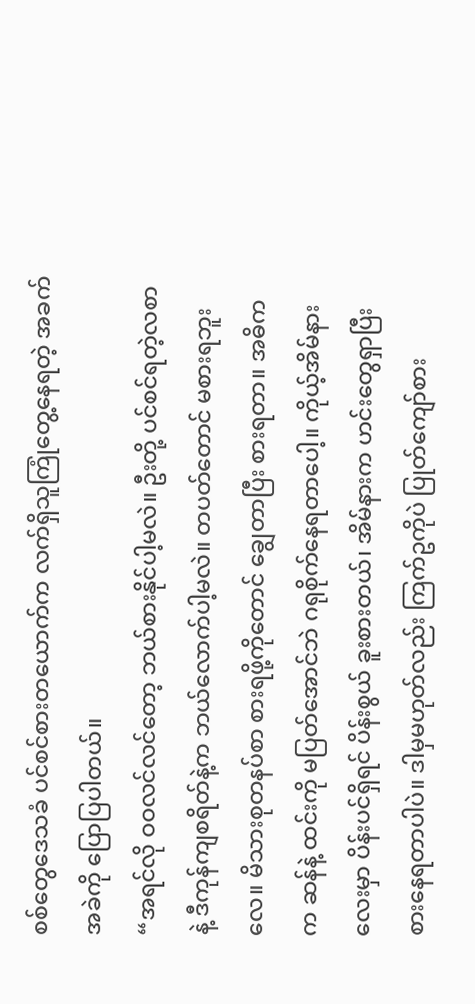စစ်တွေဒေသခံ ပင်စင်စားတယောက်က လက်ရှိသူကြုံတွေ့နေရတဲ့ အခက်အခဲကို ပြောပြပါတယ်။
“အရင်လို ဝဝလင်လင်တော့ ဘယ်စားနိုင်ပါ့မလဲ။ ဦးတို့ ပင်စင်ရတဲ့လစာနဲ့ ဒီကုန်ကျစရိတ်နဲ့က ဘယ်လောက်ပါ့မလဲ။ တပတ်တောင် မစားရဘူးလေ။ မိသားစုတနပ်စာ စားရဖို့ကိုတောင် ချွေတာပြီး စားရတာ။ အဓိကက ဆန်နဲ့ ထင်းကို မပြတ်အောင်ဘဲ ဂရုစိုက်နေရတာပေါ့။ ကိုယ့်အိမ်နားလေးမှာ ပိန်းပင်ရှိရင် ပိန်းစွယ် ခူးစားတယ်၊ အိမ်နားက ဟင်းတွေရှာပြီး စားနေရတာပါပဲ။ ဒါမှမဟုတ်လည်း ကြက်ဥကိုပဲ ပြုတ်ကျော်စား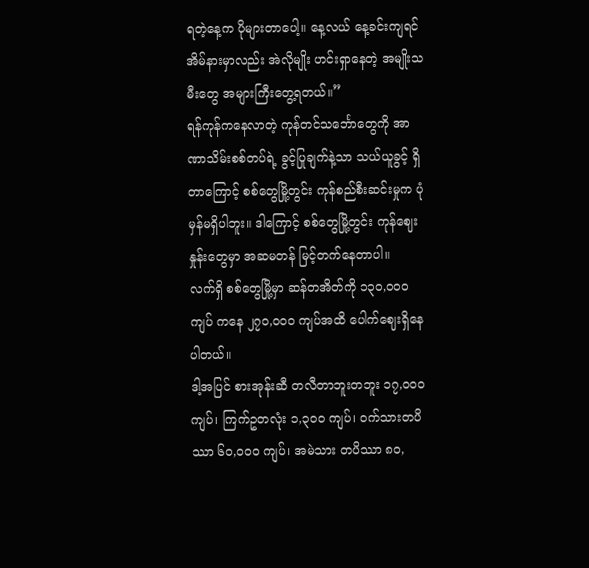ရတဲ့နေ့က ပိုများတာပေါ့။ နေ့လယ် နေ့ခင်းကျရင် အိမ်နားမှာလည်း အဲလိုမျိုး ဟင်းရှာနေတဲ့ အမျိုးသမီးတွေ အများကြီးတွေ့ရတယ်။”
ရန်ကုန်ကနေလာတဲ့ ကုန်တင်သင်္ဘောတွေကို အာဏာသိမ်းစစ်တပ်ရဲ့ ခွင့်ပြုချက်နဲ့သာ သယ်ယူခွင့် ရှိတာကြောင့် စစ်တွေမြို့တွင်း ကုန်စည်စီးဆင်းမှုက ပုံမှန်မရှိပါဘူး။ ဒါကြောင့် စစ်တွေမြို့တွင်း ကုန်ဈေးနှုန်းတွေမှာ အဆမတန် မြင့်တက်နေတာပါ။
လက်ရှိ စစ်တွေမြို့မှာ ဆန်တအိတ်ကို ၁၃၀,၀၀၀ ကျပ် ကနေ ၂၇၀,၀၀၀ ကျပ်အထိ ပေါက်ဈေးရှိနေပါတယ်။
ဒါ့အပြင် စားအုန်းဆီ တလီတာဘူးတဘူး ၁၇,၀၀၀ ကျပ်၊ ကြက်ဥတလုံး ၁,၃၀၀ ကျပ်၊ ဝက်သားတပိဿာ ၆၀,၀၀၀ ကျပ်၊ အမဲသား တပိဿာ ၈၀,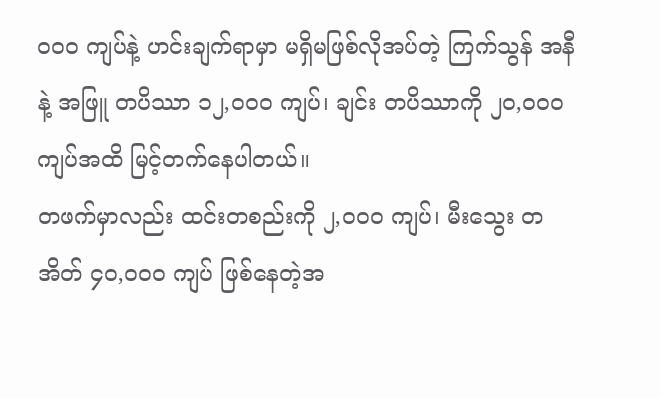၀၀၀ ကျပ်နဲ့ ဟင်းချက်ရာမှာ မရှိမဖြစ်လိုအပ်တဲ့ ကြက်သွန် အနီနဲ့ အဖြူ တပိဿာ ၁၂,၀၀၀ ကျပ်၊ ချင်း တပိဿာကို ၂၀,၀၀၀ ကျပ်အထိ မြင့်တက်နေပါတယ်။
တဖက်မှာလည်း ထင်းတစည်းကို ၂,၀၀၀ ကျပ်၊ မီးသွေး တအိတ် ၄၀,၀၀၀ ကျပ် ဖြစ်နေတဲ့အ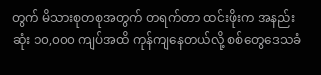တွက် မိသားစုတစုအတွက် တရက်တာ ထင်းဖိုးက အနည်းဆုံး ၁၀,၀၀၀ ကျပ်အထိ ကုန်ကျနေတယ်လို့ စစ်တွေဒေသခံ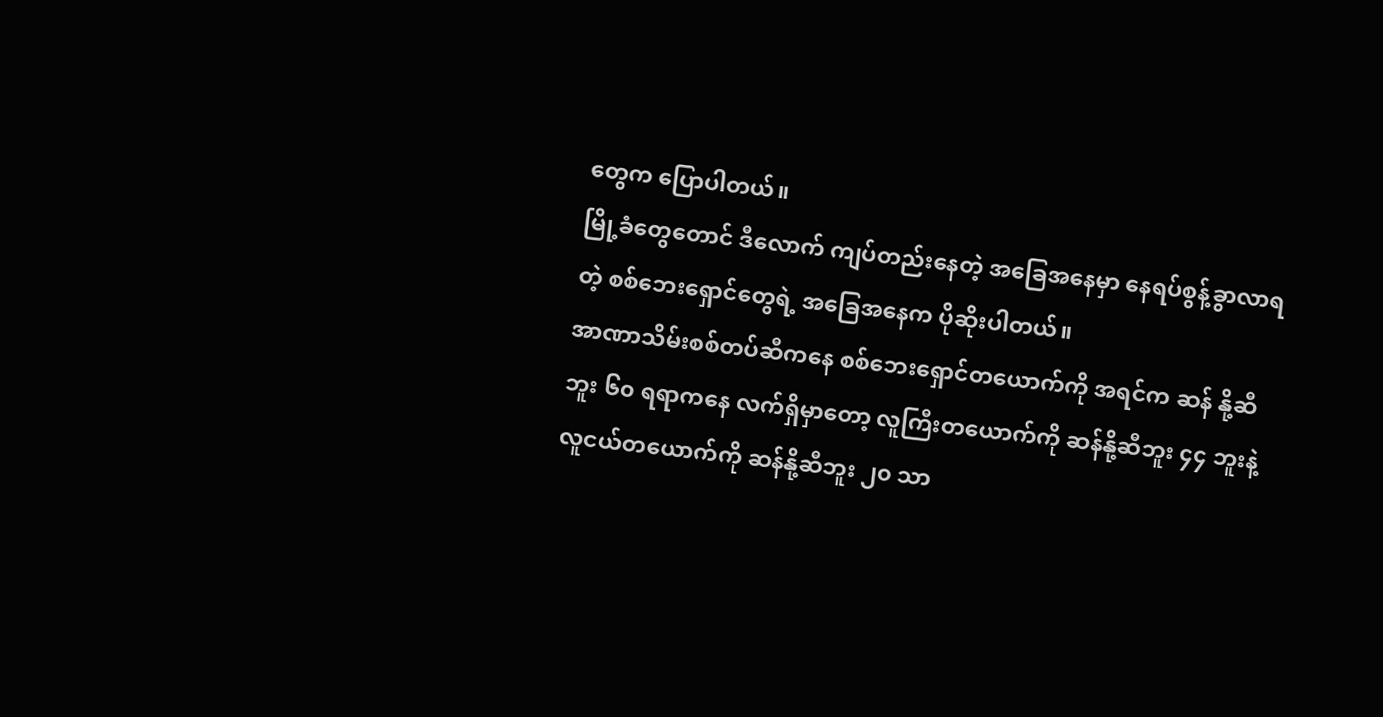တွေက ပြောပါတယ်။
မြို့ခံတွေတောင် ဒီလောက် ကျပ်တည်းနေတဲ့ အခြေအနေမှာ နေရပ်စွန့်ခွာလာရတဲ့ စစ်ဘေးရှောင်တွေရဲ့ အခြေအနေက ပိုဆိုးပါတယ်။
အာဏာသိမ်းစစ်တပ်ဆီကနေ စစ်ဘေးရှောင်တယောက်ကို အရင်က ဆန် နို့ဆီဘူး ၆၀ ရရာကနေ လက်ရှိမှာတော့ လူကြီးတယောက်ကို ဆန်နို့ဆီဘူး ၄၄ ဘူးနဲ့ လူငယ်တယောက်ကို ဆန်နို့ဆီဘူး ၂၀ သာ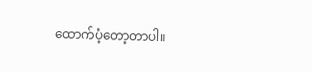ထောက်ပံ့တော့တာပါ။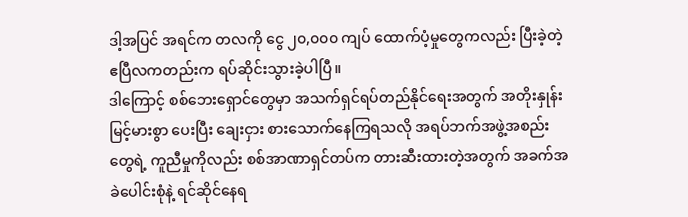ဒါ့အပြင် အရင်က တလကို ငွေ ၂၀,၀၀၀ ကျပ် ထောက်ပံ့မှုတွေကလည်း ပြီးခဲ့တဲ့ ဧပြီလကတည်းက ရပ်ဆိုင်းသွားခဲ့ပါပြီ။
ဒါကြောင့် စစ်ဘေးရှောင်တွေမှာ အသက်ရှင်ရပ်တည်နိုင်ရေးအတွက် အတိုးနှုန်းမြင့်မားစွာ ပေးပြီး ချေးငှား စားသောက်နေကြရသလို အရပ်ဘက်အဖွဲ့အစည်းတွေရဲ့ ကူညီမှုကိုလည်း စစ်အာဏာရှင်တပ်က တားဆီးထားတဲ့အတွက် အခက်အခဲပေါင်းစုံနဲ့ ရင်ဆိုင်နေရ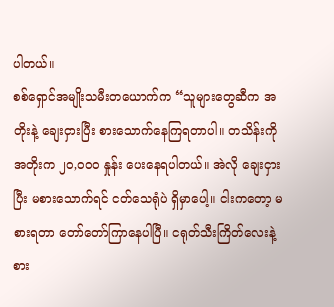ပါတယ်။
စစ်ရှောင်အမျိုးသမီးတယောက်က “သူများတွေဆီက အတိုးနဲ့ ချေးငှားပြီး စားသောက်နေကြရတာပါ။ တသိန်းကို အတိုးက ၂၀,၀၀၀ နှုန်း ပေးနေရပါတယ်။ အဲလို ချေးငှားပြီး မစားသောက်ရင် ငတ်သေရုံပဲ ရှိမှာပေါ့။ ငါးကတော့ မစားရတာ တော်တော်ကြာနေပါပြီ။ ငရုတ်သီးကြိတ်လေးနဲ့ စား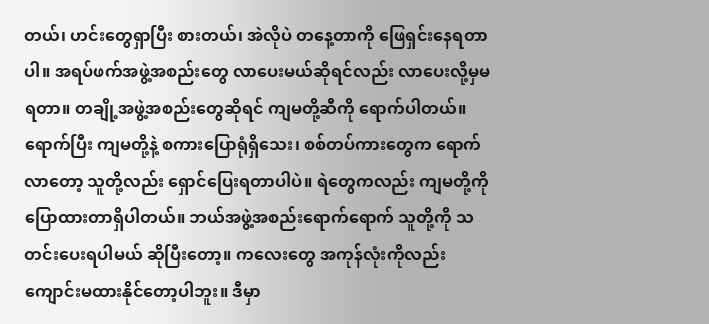တယ်၊ ဟင်းတွေရှာပြီး စားတယ်၊ အဲလိုပဲ တနေ့တာကို ဖြေရှင်းနေရတာပါ။ အရပ်ဖက်အဖွဲ့အစည်းတွေ လာပေးမယ်ဆိုရင်လည်း လာပေးလို့မှမရတာ။ တချို့အဖွဲ့အစည်းတွေဆိုရင် ကျမတို့ဆီကို ရောက်ပါတယ်။ ရောက်ပြီး ကျမတို့နဲ့ စကားပြောရုံရှိသေး၊ စစ်တပ်ကားတွေက ရောက်လာတော့ သူတို့လည်း ရှောင်ပြေးရတာပါပဲ။ ရဲတွေကလည်း ကျမတို့ကို ပြောထားတာရှိပါတယ်။ ဘယ်အဖွဲ့အစည်းရောက်ရောက် သူတို့ကို သတင်းပေးရပါမယ် ဆိုပြီးတော့။ ကလေးတွေ အကုန်လုံးကိုလည်း ကျောင်းမထားနိုင်တော့ပါဘူး။ ဒီမှာ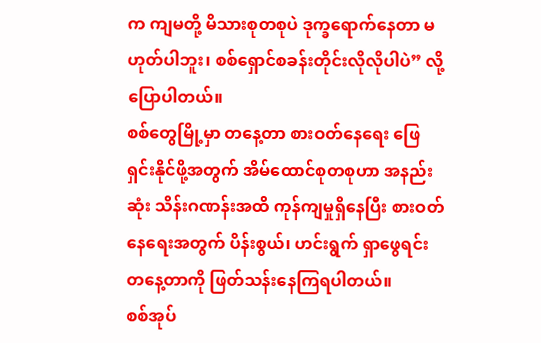က ကျမတို့ မိသားစုတစုပဲ ဒုက္ခရောက်နေတာ မဟုတ်ပါဘူး၊ စစ်ရှောင်စခန်းတိုင်းလိုလိုပါပဲ” လို့ ပြောပါတယ်။
စစ်တွေမြို့မှာ တနေ့တာ စားဝတ်နေရေး ဖြေရှင်းနိုင်ဖို့အတွက် အိမ်ထောင်စုတစုဟာ အနည်းဆုံး သိန်းဂဏန်းအထိ ကုန်ကျမှုရှိနေပြီး စားဝတ်နေရေးအတွက် ပိန်းစွယ်၊ ဟင်းရွက် ရှာဖွေရင်း တနေ့တာကို ဖြတ်သန်းနေကြရပါတယ်။
စစ်အုပ်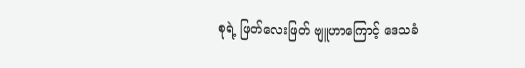စုရဲ့ ဖြတ်လေးဖြတ် ဗျူဟာကြောင့် ဒေသခံ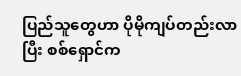ပြည်သူတွေဟာ ပိုမိုကျပ်တည်းလာပြီး စစ်ရှောင်က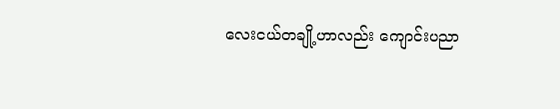လေးငယ်တချို့ဟာလည်း ကျောင်းပညာ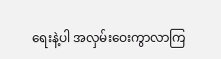ရေးနဲ့ပါ အလှမ်းဝေးကွာလာကြ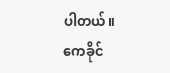ပါတယ်။
ကေခိုင်